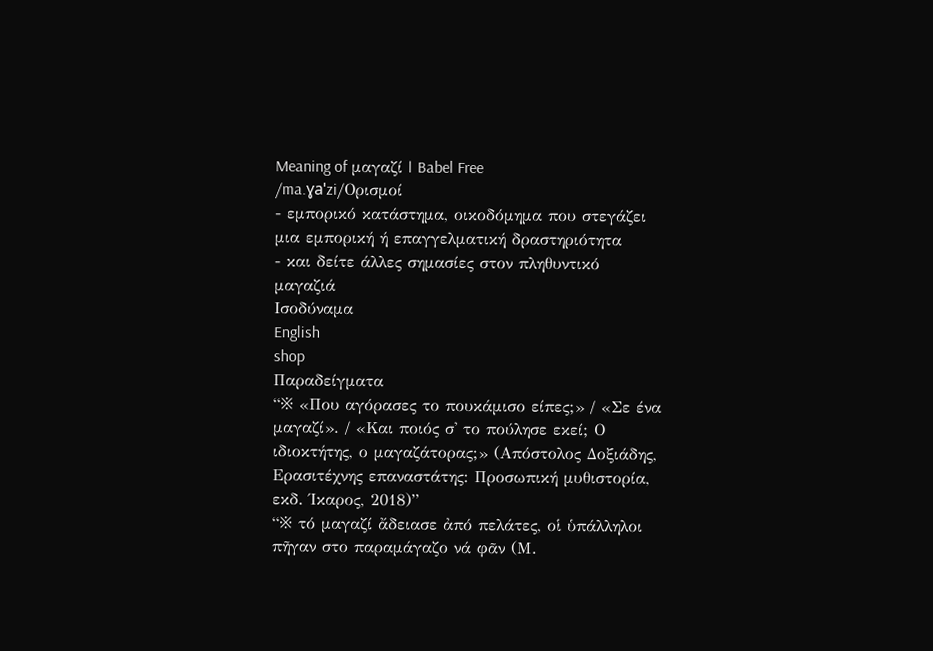Meaning of μαγαζί | Babel Free
/ma.ɣaˈzi/Ορισμοί
- εμπορικό κατάστημα, οικοδόμημα που στεγάζει μια εμπορική ή επαγγελματική δραστηριότητα
- και δείτε άλλες σημασίες στον πληθυντικό μαγαζιά
Ισοδύναμα
English
shop
Παραδείγματα
“※ «Που αγόρασες το πουκάμισο είπες;» / «Σε ένα μαγαζί». / «Και ποιός σ' το πούλησε εκεί; Ο ιδιοκτήτης, ο μαγαζάτορας;» (Απόστολος Δοξιάδης, Ερασιτέχνης επαναστάτης: Προσωπική μυθιστορία, εκδ. Ίκαρος, 2018)”
“※ τό μαγαζί ἄδειασε ἀπό πελάτες, οἱ ὑπάλληλοι πῆγαν στο παραμάγαζο νά φᾶν (Μ.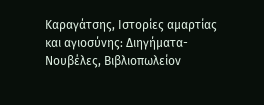Καραγάτσης, Ιστορίες αμαρτίας και αγιοσύνης: Διηγήματα-Νουβέλες, Βιβλιοπωλείον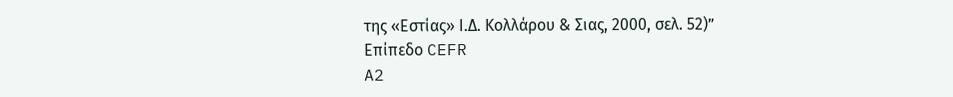της «Εστίας» Ι.Δ. Κολλάρου & Σιας, 2000, σελ. 52)”
Επίπεδο CEFR
A2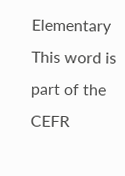Elementary
This word is part of the CEFR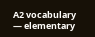A2 vocabulary — elementary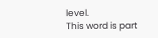level.
This word is part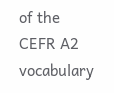of the CEFR A2 vocabulary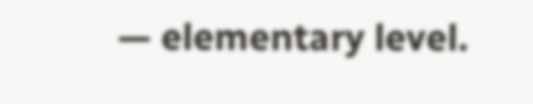— elementary level.